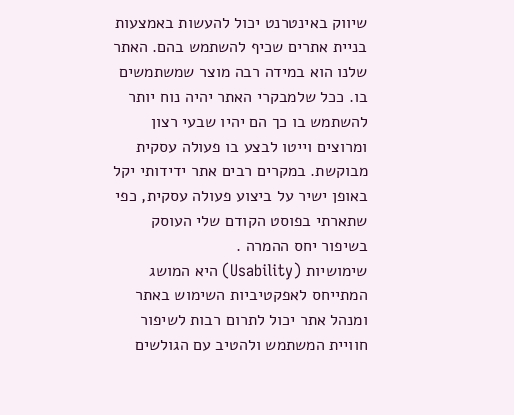שיווק באינטרנט יכול להעשות באמצעות בניית אתרים שכיף להשתמש בהם. האתר שלנו הוא במידה רבה מוצר שמשתמשים בו. ככל שלמבקרי האתר יהיה נוח יותר להשתמש בו כך הם יהיו שבעי רצון ומרוצים וייטו לבצע בו פעולה עסקית מבוקשת. במקרים רבים אתר ידידותי יקל באופן ישיר על ביצוע פעולה עסקית, כפי שתארתי בפוסט הקודם שלי העוסק בשיפור יחס ההמרה .
שימושיות (Usability) היא המושג המתייחס לאפקטיביות השימוש באתר ומנהל אתר יכול לתרום רבות לשיפור חוויית המשתמש ולהטיב עם הגולשים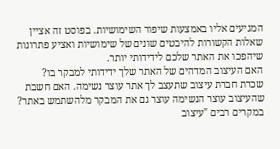המגיעים אליו באמצעות שיפור השימושיות. בפוסט זה אציין שאלות הקשורות להיבטים שונים של שימושיות ואציע פתרונות שיהפכו את האתר שלכם לידידותי יותר.
האם העיצוב המדהים של האתר שלך ידידותי למבקר בו?
שכרת חברת עיצוב שתעצב לך אתר עוצר נשימה. האם חשבת שהעיצוב עוצר הנשימה עוצר גם את המבקר מלהשתמש באתר? במקרים רבים "עיצוב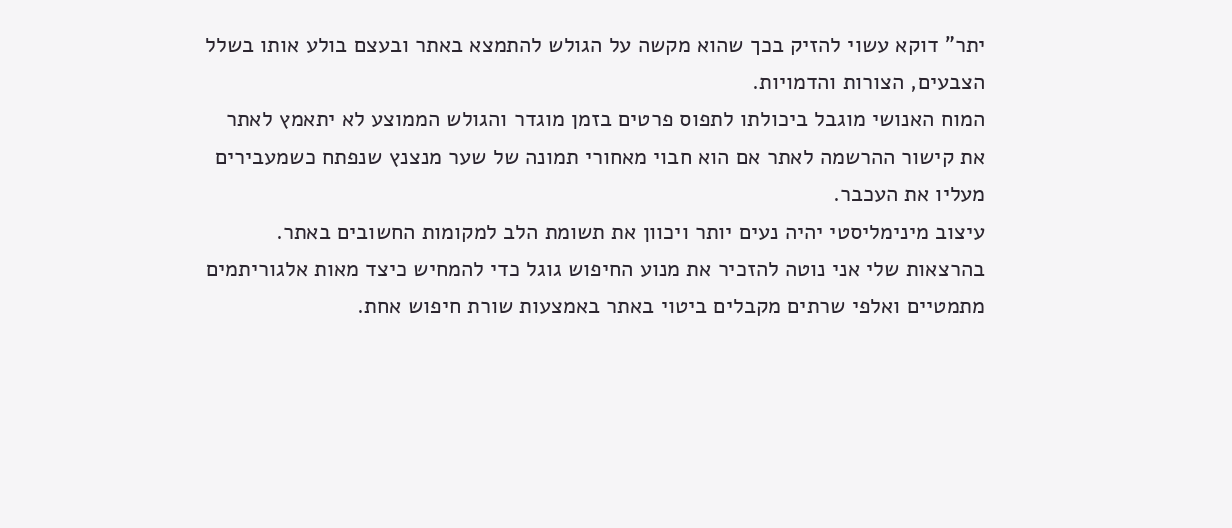יתר" דוקא עשוי להזיק בכך שהוא מקשה על הגולש להתמצא באתר ובעצם בולע אותו בשלל הצבעים, הצורות והדמויות.
המוח האנושי מוגבל ביכולתו לתפוס פרטים בזמן מוגדר והגולש הממוצע לא יתאמץ לאתר את קישור ההרשמה לאתר אם הוא חבוי מאחורי תמונה של שער מנצנץ שנפתח כשמעבירים מעליו את העכבר.
עיצוב מינימליסטי יהיה נעים יותר ויכוון את תשומת הלב למקומות החשובים באתר. בהרצאות שלי אני נוטה להזכיר את מנוע החיפוש גוגל כדי להמחיש כיצד מאות אלגוריתמים מתמטיים ואלפי שרתים מקבלים ביטוי באתר באמצעות שורת חיפוש אחת.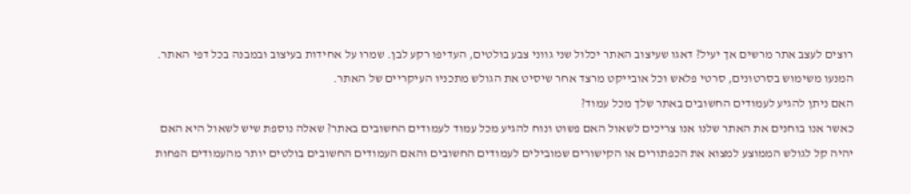רוצים לעצב אתר מרשים אך יעיל? דאגו שעיצוב האתר יכלול שני גווני צבע בולטים, העדיפו רקע לבן. שמרו על אחידות בעיצוב ובמבנה בכל דפי האתר. המנעו משימוש בסרטונים, סרטי פלאש וכל אובייקט מרצד אחר שיסיט את הגולש מתכניו העיקריים של האתר.
האם ניתן להגיע לעמודים החשובים באתר שלך מכל עמוד?
כאשר אנו בוחנים את האתר שלנו אנו צריכים לשאול האם פשוט ונוח להגיע מכל עמוד לעמודים החשובים באתר? שאלה נוספת שיש לשאול היא האם יהיה קל לגולש הממוצע למצוא את הכפתורים או הקישורים שמובילים לעמודים החשובים והאם העמודים החשובים בולטים יותר מהעמודים הפחות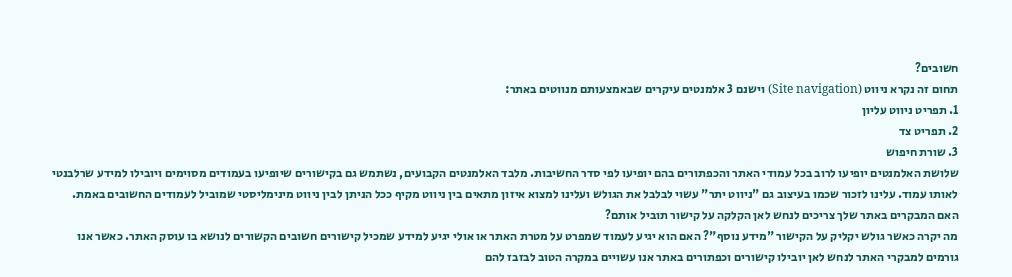חשובים?
תחום זה נקרא ניווט (Site navigation) וישנם 3 אלמנטים עיקרים שבאמצעותם מנווטים באתר:
1. תפריט ניווט עליון
2. תפריט צד
3. שורת חיפוש
שלושת האלמנטים יופיעו לרוב בכל עמודי האתר והכפתורים בהם יופיעו לפי סדר החשיבות. מלבד האלמנטים הקבועים, נשתמש גם בקישורים שיופיעו בעמודים מסוימים ויובילו למידע שרלבנטי לאותו עמוד. עלינו לזכור שכמו בעיצוב גם "ניווט יתר" עשוי לבלבל את הגולש ועלינו למצוא איזון מתאים בין ניווט מקיף ככל הניתן לבין ניווט מינימליסטי שמוביל לעמודים החשובים באמת.
האם המבקרים באתר שלך צריכים לנחש לאן הקלקה על קישור תוביל אותם?
מה יקרה כאשר גולש יקליק על הקישור "מידע נוסף"? האם הוא יגיע לעמוד שמפרט על מטרת האתר או אולי יגיע למידע שמכיל קישורים חשובים הקשורים לנושא בו עוסק האתר. כאשר אנו גורמים למבקרי האתר לנחש לאן יובילו קישורים וכפתורים באתר אנו עשויים במקרה הטוב לבזבז להם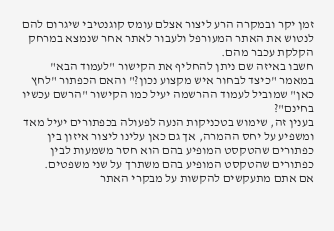זמן יקר ובמקרה הרע ליצור אצלם עומס קוגנטיבי שיגרום להם לנטוש את האתר המעורפל ולעבור לאתר אחר שנמצא במרחק הקלקת עכבר מהם.
חשבו באיזה שם ניתן להחליף את הקישור "לעמוד הבא" במאמר "כיצד לבחור איש מקצוע נכון?" והאם הכפתור "לחץ כאן" שמוביל לעמוד ההרשמה יעיל כמו הקישור "הרשם עכשיו בחינם"?
בענין זה, שימוש בטכניקות הנעה לפעולה בכפתורים יעיל מאד ומשפיע על יחס ההמרה, אך גם כאן עלינו ליצור איזון בין כפתורים שהטקסט המופיע בהם הוא חסר משמעות לבין כפתורים שהטקסט המופיע בהם משתרך על שני משפטים.
אם אתם מתעקשים להקשות על מבקרי האתר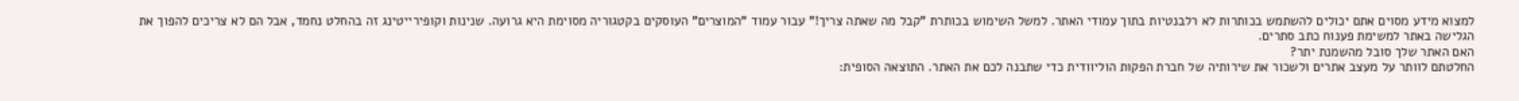למצוא מידע מסוים אתם יכולים להשתמש בכותרות לא רלבנטיות בתוך עמודי האתר. למשל השימוש בכותרת "קבל מה שאתה צריך!" עבור עמוד "המוצרים" העוסקים בקטגוריה מסוימת היא גרועה. שנינות וקופירייטינג זה בהחלט נחמד, אבל הם לא צריכים להפוך את הגלישה באתר למשימת פענוח כתב סתרים.
האם האתר שלך סובל מהשמנת יתר?
החלטתם לוותר על מעצב אתרים ולשכור את שירותיה של חברת הפקות הוליוודית כדי שתבנה לכם את האתר. התוצאה הסופית: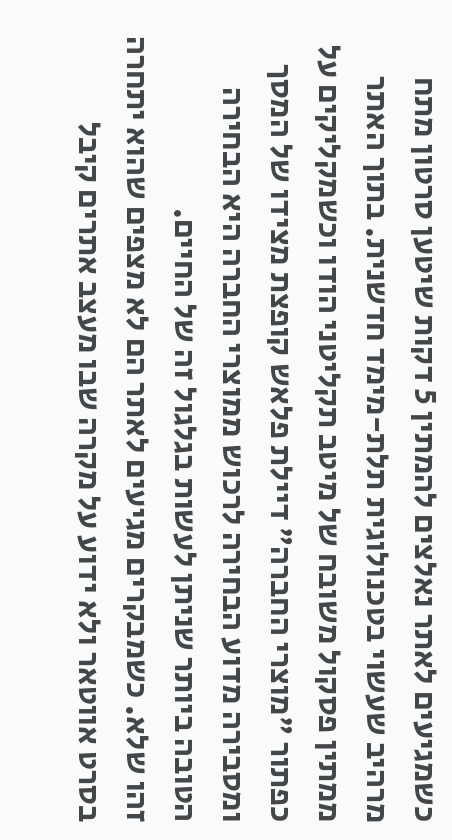כשמגיעים לאתר נאלצים להמתין 5 דקות שיטען סרטון מתח מרהיב שעשוי בטכנולוגית תלת-מימד חדשנית. בתוך האתר ממתין פסקול משובח של מיטב תקליטני הודו וכשמקליקים על כפתור "מוצרי החברה" דיילת פלאש קופצת מצידו של המסך ומסבירה מדוע הבחירה לרכוש ממוצרי החברה היא הבחירה הטובה ביותר שניתן לעשות בגלגול זה של החיים.
זהו שלא. כשמבקרים מגיעים לאתר הם לא מצפים שהוא יתחרה בסרט אווטאר ולא ידוע על מקרה שבו מעצב אתרים קיבל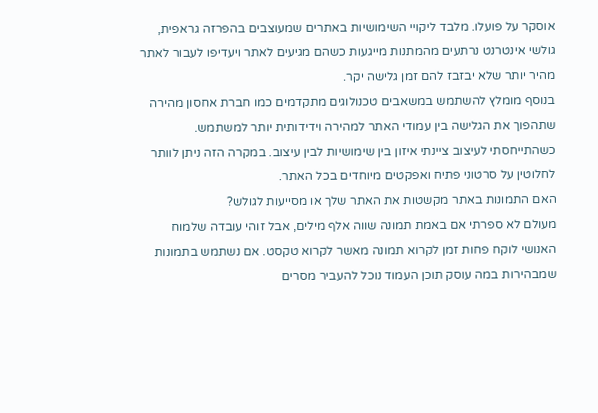אוסקר על פועלו. מלבד ליקויי השימושיות באתרים שמעוצבים בהפרזה גראפית, גולשי אינטרנט נרתעים מהמתנות מייגעות כשהם מגיעים לאתר ויעדיפו לעבור לאתר מהיר יותר שלא יבזבז להם זמן גלישה יקר.
בנוסף מומלץ להשתמש במשאבים טכנולוגים מתקדמים כמו חברת אחסון מהירה שתהפוך את הגלישה בין עמודי האתר למהירה וידידותית יותר למשתמש. כשהתייחסתי לעיצוב ציינתי איזון בין שימושיות לבין עיצוב. במקרה הזה ניתן לוותר לחלוטין על סרטוני פתיח ואפקטים מיוחדים בכל האתר.
האם התמונות באתר מקשטות את האתר שלך או מסייעות לגולש?
מעולם לא ספרתי אם באמת תמונה שווה אלף מילים, אבל זוהי עובדה שלמוח האנושי לוקח פחות זמן לקרוא תמונה מאשר לקרוא טקסט. אם נשתמש בתמונות שמבהירות במה עוסק תוכן העמוד נוכל להעביר מסרים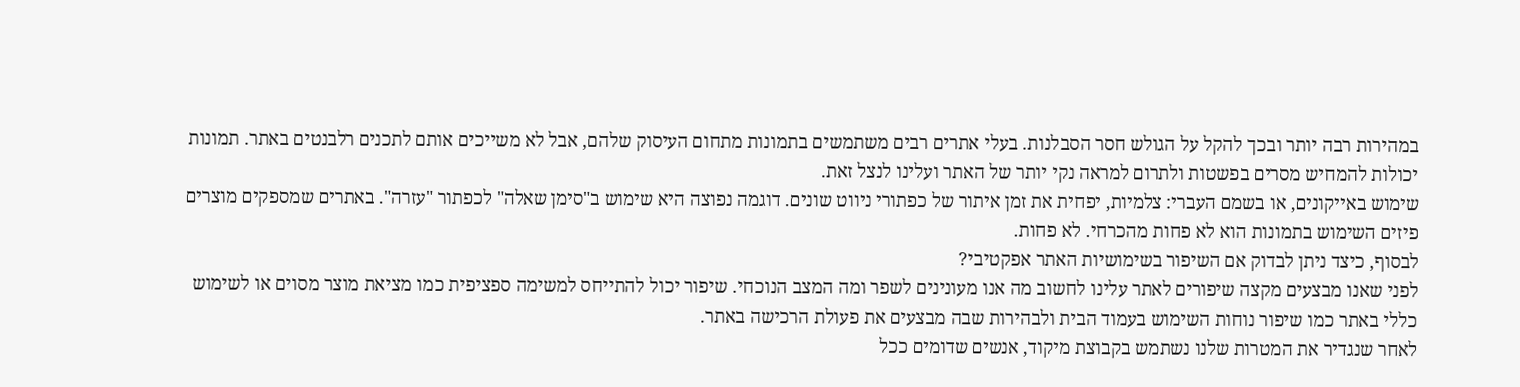במהירות רבה יותר ובכך להקל על הגולש חסר הסבלנות. בעלי אתרים רבים משתמשים בתמונות מתחום העיסוק שלהם, אבל לא משייכים אותם לתכנים רלבנטים באתר. תמונות יכולות להמחיש מסרים בפשטות ולתרום למראה נקי יותר של האתר ועלינו לנצל זאת.
שימוש באייקונים, או בשמם העברי: צלמיות, יפחית את זמן איתור של כפתורי ניווט שונים. דוגמה נפוצה היא שימוש ב"סימן שאלה" לכפתור "עזרה". באתרים שמספקים מוצרים פיזים השימוש בתמונות הוא לא פחות מהכרחי. לא פחות.
לבסוף, כיצד ניתן לבדוק אם השיפור בשימושיות האתר אפקטיבי?
לפני שאנו מבצעים מקצה שיפורים לאתר עלינו לחשוב מה אנו מעונינים לשפר ומה המצב הנוכחי. שיפור יכול להתייחס למשימה ספציפית כמו מציאת מוצר מסוים או לשימוש כללי באתר כמו שיפור נוחות השימוש בעמוד הבית ולבהירות שבה מבצעים את פעולת הרכישה באתר.
לאחר שנגדיר את המטרות שלנו נשתמש בקבוצת מיקוד, אנשים שדומים ככל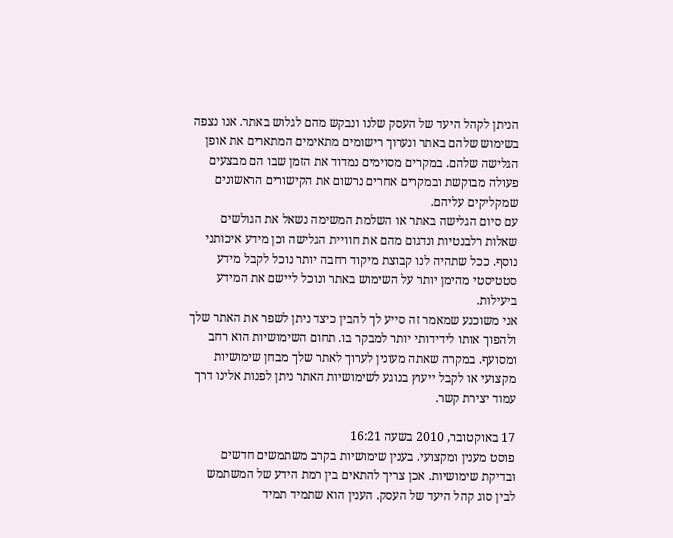הניתן לקהל היעד של העסק שלנו ונבקש מהם לגלוש באתר. אנו נצפה בשימוש שלהם באתר ונערוך רישומים מתאימים המתארים את אופן הגלישה שלהם. במקרים מסוימים נמדוד את הזמן שבו הם מבצעים פעולה מבוקשת ובמקרים אחרים נרשום את הקישורים הראשונים שמקליקים עליהם.
עם סיום הגלישה באתר או השלמת המשימה נשאל את הגולשים שאלות רלבנטיות ונדגום מהם את חוויית הגלישה וכן מידע איכותני נוסף. ככל שתהיה לנו קבוצת מיקוד רחבה יותר נוכל לקבל מידע סטטיסטי מהימן יותר על השימוש באתר ונוכל ליישם את המידע ביעילות.
אני משוכנע שמאמר זה סייע לך להבין כיצד ניתן לשפר את האתר שלך ולהפוך אותו לידידותי יותר למבקר בו. תחום השימושיות הוא רחב ומסועף. במקרה שאתה מעונין לערוך לאתר שלך מבחן שימושיות מקצועי או לקבל ייעוץ בנוגע לשימושיות האתר ניתן לפנות אלינו דרך עמוד יצירת קשר.

17 באוקטובר, 2010 בשעה 16:21
פוסט מענין ומקצועי. בענין שימושיות בקרב משתמשים חדשים ובדיקת שימושיות. אכן צריך להתאים בין רמת הידע של המשתמש לבין סוג קהל היעד של העסק. הענין הוא שתמיד תמיד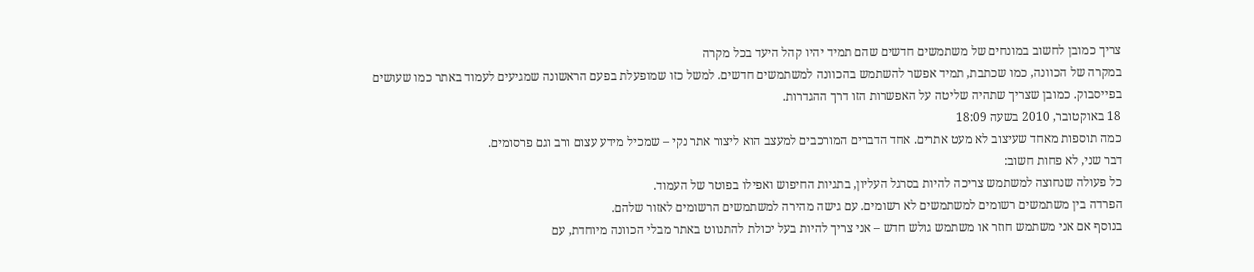צריך כמובן לחשוב במונחים של משתמשים חדשים שהם תמיד יהיו קהל היעד בכל מקרה
במקרה של הכוונה, כמו שכתבת, תמיד אפשר להשתמש בהכוונה למשתמשים חדשים. למשל כזו שמופעלת בפעם הראשונה שמגיעים לעמוד באתר כמו שעושים בפייסבוק. כמובן שצריך שתהיה שליטה על האפשרות הזו דרך ההגדרות.
18 באוקטובר, 2010 בשעה 18:09
כמה תוספות מאחד שעיצוב לא מעט אתרים. אחד הדברים המורכבים למעצב הוא ליצור אתר נקי – שמכיל מידע עצום ורב וגם פרסומים.
דבר שני, לא פחות חשוב:
כל פעולה שנחוצה למשתמש צריכה להיות בסרגל העליון, בתגיות החיפוש ואפילו בפוטר של העמוד.
הפרדה בין משתמשים רשומים למשתמשים לא רשומים. עם גישה מהירה למשתמשים הרשומים לאזור שלהם.
בנוסף אם אני משתמש חוזר או משתמש גולש חדש – אני צריך להיות בעל יכולת להתנווט באתר מבלי הכוונה מיוחדת, עם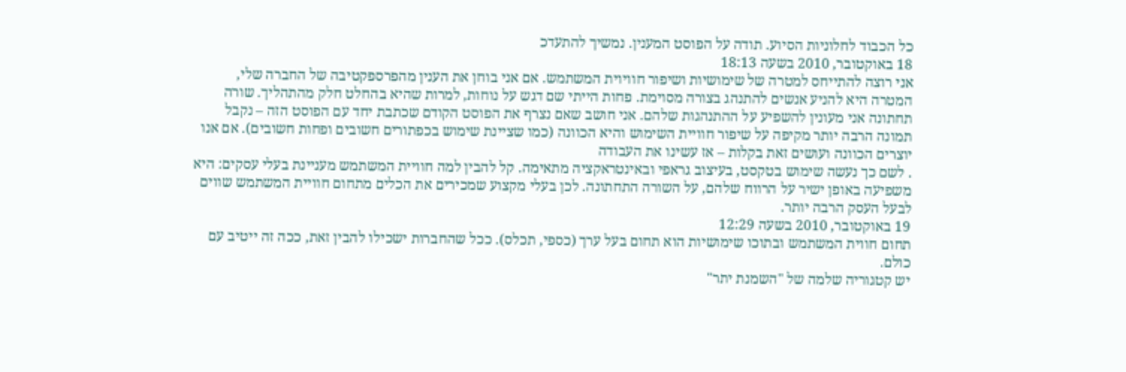כל הכבוד לחלוניות הסיוע. תודה על הפוסט המענין. נמשיך להתעדכ
18 באוקטובר, 2010 בשעה 18:13
אני רוצה להתייחס למטרה של שימושיות ושיפור חוויוית המשתמש. אם אני בוחן את הענין מהפרספקטיבה של החברה שלי, המטרה היא להניע אנשים להתנהג בצורה מסוימת. פחות הייתי שם דגש על נוחות, למרות שהיא בהחלט חלק מהתהליך. שורה תחתונה אני מעונין להשפיע על ההתנהגות שלהם. אני חושב שאם נצרף את הפוסט הקודם שכתבת יחד עם הפוסט הזה – נקבל תמונה הרבה יותר מקיפה על שיפור חוויית השימוש והיא הכוונה (כמו שציינת שימוש בכפתורים חשובים ופחות חשובים). אם אנו יוצרים הכוונה ועושים זאת בקלות – אז עשינו את העבודה
. לשם כך נעשה שימוש בטקסט, בעיצוב גראפי ובאינטראקציה מתאימה. קל להבין למה חוויית המשתמש מעניינת בעלי עסקים: היא משפיעה באופן ישיר על הרווח שלהם, על השורה התחתונה. לכן בעלי מקצוע שמכירים את הכלים מתחום חוויית המשתמש שווים לבעל העסק הרבה יותר.
19 באוקטובר, 2010 בשעה 12:29
תחום חווית המשתמש ובתוכו שימושיות הוא תחום בעל ערך (כספי, תכלס). ככל שהחברות ישכילו להבין זאת, ככה זה ייטיב עם כולם.
יש קטגוריה שלמה של "השמנת יתר"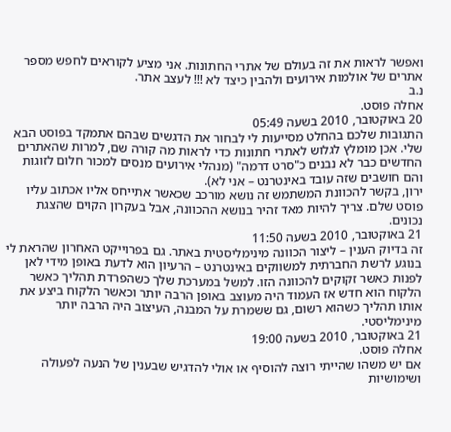ואפשר לראות את זה בעולם של אתרי החתונות. אני מציע לקוראים לחפש מספר אתרים של אולמות אירועים ולהבין כיצד לא !!! לעצב אתר.
נ.ב
אחלה פוסט.
20 באוקטובר, 2010 בשעה 05:49
התגובות שלכם בהחלט מסייעות לי לבחור את הדגשים שבהם אתמקד בפוסט הבא שלי. אכן מומלץ לגלוש לאתרי חתונות כדי לראות מה קורה שם, למרות שהאתרים החדשים כבר לא נבנים כ"סרט דרמה" (מנהלי אירועים מנסים למכור חלום לזוגות והם חושבים שזה עובד באינטרנט – אני לא).
ירון, בקשר להכוונת המשתמש זה נושא מורכב שכאשר אתייחס אליו אכתוב עליו פוסט שלם. צריך להיות מאד זהיר בנושא ההכוונה, אבל בעקרון הקוים שהצגת נכונים.
21 באוקטובר, 2010 בשעה 11:50
זה בדיוק הענין – ליצור הכוונה מינימליסטית באתר. גם בפרוייקט האחרון שהראת לי בנוגע לרשת החברתית למשווקים באינטרנט – הרעיון הוא לדעת באופן מידי לאן לפנות כאשר זקוקים להכוונה הזו. למשל במערכת שלך כשהפרדת תהליך כאשר הלקוח הוא חדש אז העמוד היה מעוצב באופן הרבה יותר וכאשר הלקוח ביצע את אותו תהליך כשהוא רשום, גם ששמרת על המבנה, העיצוב היה הרבה יותר מינימליסטי.
21 באוקטובר, 2010 בשעה 19:00
אחלה פוסט.
אם יש משהו שהייתי רוצה להוסיף או אולי להדגיש שבענין של הנעה לפעולה ושימושיות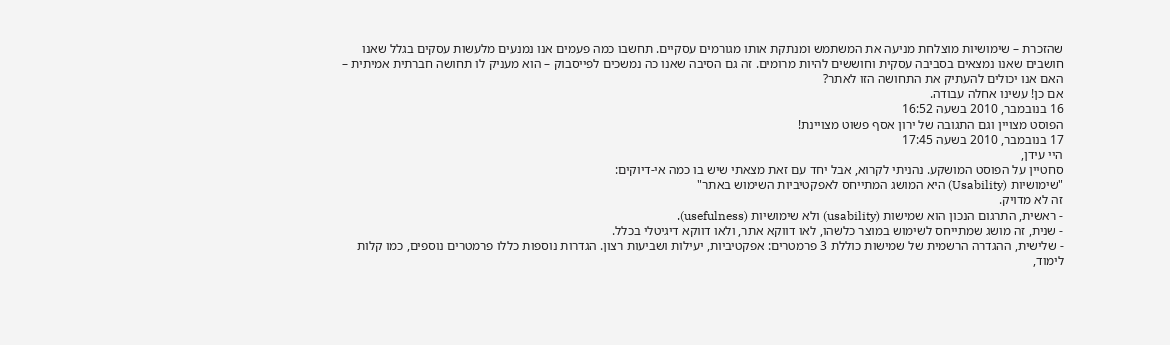שהזכרת – שימושיות מוצלחת מניעה את המשתמש ומנתקת אותו מגורמים עסקיים. תחשבו כמה פעמים אנו נמנעים מלעשות עסקים בגלל שאנו חושבים שאנו נמצאים בסביבה עסקית וחוששים להיות מרומים. זה גם הסיבה שאנו כה נמשכים לפייסבוק – הוא מעניק לו תחושה חברתית אמיתית – האם אנו יכולים להעתיק את התחושה הזו לאתר?
אם כן! עשינו אחלה עבודה.
16 בנובמבר, 2010 בשעה 16:52
הפוסט מצויין וגם התגובה של ירון אסף פשוט מצויינת!
17 בנובמבר, 2010 בשעה 17:45
היי עידן,
סחטיין על הפוסט המושקע. נהניתי לקרוא, אבל יחד עם זאת מצאתי שיש בו כמה אי-דיוקים:
"שימושיות (Usability) היא המושג המתייחס לאפקטיביות השימוש באתר"
זה לא מדויק.
- ראשית, התרגום הנכון הוא שמישות (usability) ולא שימושיות (usefulness).
- שנית, זה מושג שמתייחס לשימוש במוצר כלשהו, לאו דווקא אתר, ולאו דווקא דיגיטלי בכלל.
- שלישית, ההגדרה הרשמית של שמישות כוללת 3 פרמטרים: אפקטיביות, יעילות ושביעות רצון. הגדרות נוספות כללו פרמטרים נוספים, כמו קלות לימוד,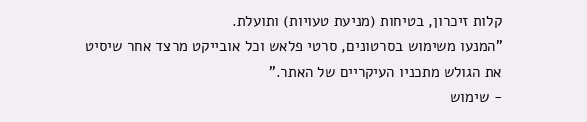קלות זיכרון, בטיחות (מניעת טעויות) ותועלת.
"המנעו משימוש בסרטונים, סרטי פלאש וכל אובייקט מרצד אחר שיסיט את הגולש מתכניו העיקריים של האתר."
- שימוש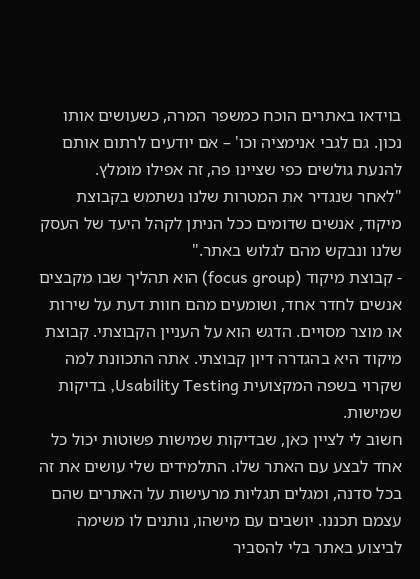בוידאו באתרים הוכח כמשפר המרה, כשעושים אותו נכון. גם לגבי אנימציה וכו' – אם יודעים לרתום אותם להנעת גולשים כפי שציינו פה, זה אפילו מומלץ.
"לאחר שנגדיר את המטרות שלנו נשתמש בקבוצת מיקוד, אנשים שדומים ככל הניתן לקהל היעד של העסק שלנו ונבקש מהם לגלוש באתר."
- קבוצת מיקוד (focus group) הוא תהליך שבו מקבצים אנשים לחדר אחד, ושומעים מהם חוות דעת על שירות או מוצר מסויים. הדגש הוא על העניין הקבוצתי. קבוצת מיקוד היא בהגדרה דיון קבוצתי. אתה התכוונת למה שקרוי בשפה המקצועית Usability Testing, בדיקות שמישות.
חשוב לי לציין כאן, שבדיקות שמישות פשוטות יכול כל אחד לבצע עם האתר שלו. התלמידים שלי עושים את זה בכל סדנה, ומגלים תגליות מרעישות על האתרים שהם עצמם תכננו. יושבים עם מישהו, נותנים לו משימה לביצוע באתר בלי להסביר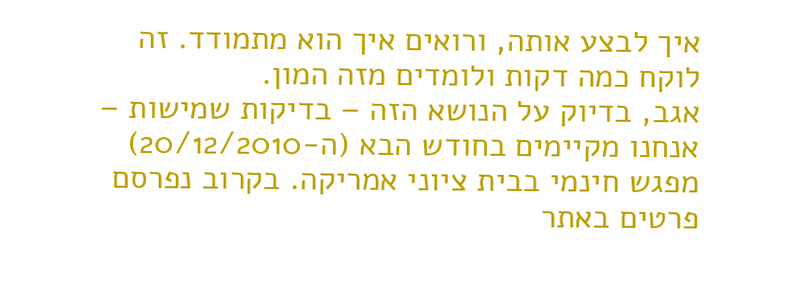איך לבצע אותה, ורואים איך הוא מתמודד. זה לוקח כמה דקות ולומדים מזה המון.
אגב, בדיוק על הנושא הזה – בדיקות שמישות – אנחנו מקיימים בחודש הבא (ה-20/12/2010) מפגש חינמי בבית ציוני אמריקה. בקרוב נפרסם פרטים באתר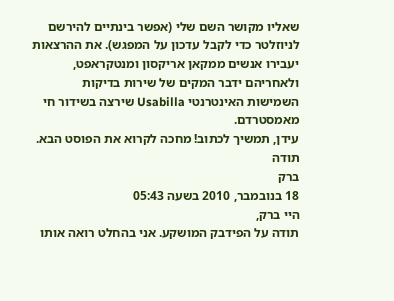שאליו מקושר השם שלי (אפשר בינתיים להירשם לניוזלטר כדי לקבל עדכון על המפגש). את ההרצאות יעבירו אנשים ממקאן אריקסון ומנטקראפט, ולאחריהם ידבר המקים של שירות בדיקות השמישות האינטרנטי Usabilla שירצה בשידור חי מאמסטרדם.
עידן, תמשיך לכתוב! מחכה לקרוא את הפוסט הבא.
תודה
ברק
18 בנובמבר, 2010 בשעה 05:43
היי ברק,
תודה על הפידבק המושקע. אני בהחלט רואה אותו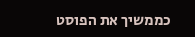כממשיך את הפוסט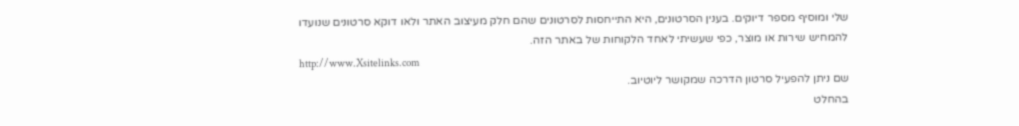שלי ומוסיף מספר דיוקים. בענין הסרטונים, היא התייחסות לסרטונים שהם חלק מעיצוב האתר ולאו דוקא סרטונים שנועדו להמחיש שירות או מוצר, כפי שעשיתי לאחד הלקוחות של באתר הזה.
http://www.Xsitelinks.com
שם ניתן להפעיל סרטון הדרכה שמקושר ליוטיוב.
בהחלט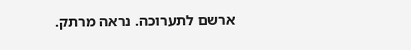ארשם לתערוכה. נראה מרתק.